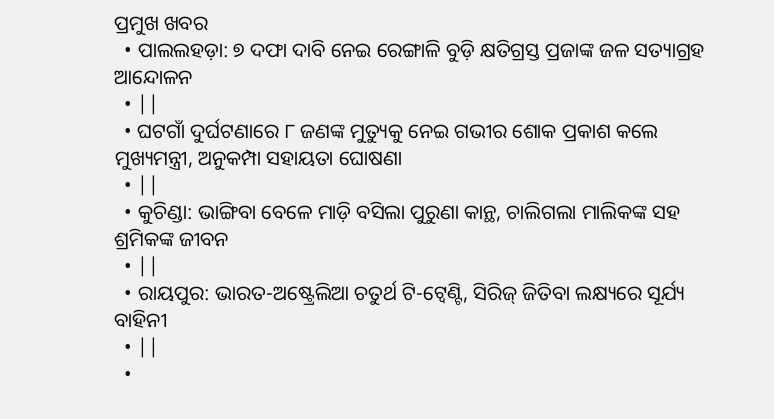ପ୍ରମୁଖ ଖବର
  • ପାଲଲହଡ଼ା: ୭ ଦଫା ଦାବି ନେଇ ରେଙ୍ଗାଳି ବୁଡ଼ି କ୍ଷତିଗ୍ରସ୍ତ ପ୍ରଜାଙ୍କ ଜଳ ସତ୍ୟାଗ୍ରହ ଆନ୍ଦୋଳନ
  • ||
  • ଘଟଗାଁ ଦୁର୍ଘଟଣାରେ ୮ ଜଣଙ୍କ ମୁତ୍ୟୁକୁ ନେଇ ଗଭୀର ଶୋକ ପ୍ରକାଶ କଲେ ମୁଖ୍ୟମନ୍ତ୍ରୀ, ଅନୁକମ୍ପା ସହାୟତା ଘୋଷଣା
  • ||
  • କୁଚିଣ୍ଡା: ଭାଙ୍ଗିବା ବେଳେ ମାଡ଼ି ବସିଲା ପୁରୁଣା କାନ୍ଥ, ଚାଲିଗଲା ମାଲିକଙ୍କ ସହ ଶ୍ରମିକଙ୍କ ଜୀବନ
  • ||
  • ରାୟପୁର: ଭାରତ-ଅଷ୍ଟ୍ରେଲିଆ ଚତୁର୍ଥ ଟି-ଟ୍ୱେଣ୍ଟି, ସିରିଜ୍ ଜିତିବା ଲକ୍ଷ୍ୟରେ ସୂର୍ଯ୍ୟ ବାହିନୀ
  • ||
  •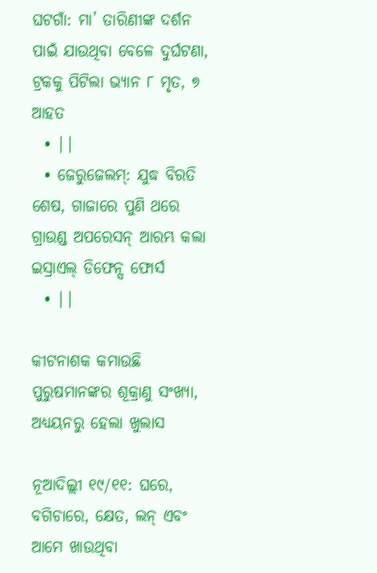ଘଟଗାଁ: ମା’ ତାରିଣୀଙ୍କ ଦର୍ଶନ ପାଇଁ ଯାଉଥିବା ବେଳେ ଦୁର୍ଘଟଣା, ଟ୍ରକକୁ ପିଟିଲା ଭ୍ୟାନ ୮ ମୃତ, ୭ ଆହତ
  • ||
  • ଜେରୁଜେଲମ୍: ଯୁଦ୍ଧ ବିରତି ଶେଷ, ଗାଜାରେ ପୁଣି ଥରେ ଗ୍ରାଉଣ୍ଡ ଅପରେସନ୍ ଆରମ୍ଭ କଲା ଇସ୍ରାଏଲ୍ ଡିଫେନ୍ସ ଫୋର୍ସ
  • ||

କୀଟନାଶକ କମାଉଛି ପୁରୁଷମାନଙ୍କର ଶୂକ୍ରାଣୁ ସଂଖ୍ୟା, ଅଧ୍ୟୟନରୁ ହେଲା ଖୁଲାସ

ନୂଆଦିଲ୍ଲୀ ୧୯/୧୧: ଘରେ, ବଗିଚାରେ, କ୍ଷେତ, ଲନ୍‌ ଏବଂ ଆମେ ଖାଉଥିବା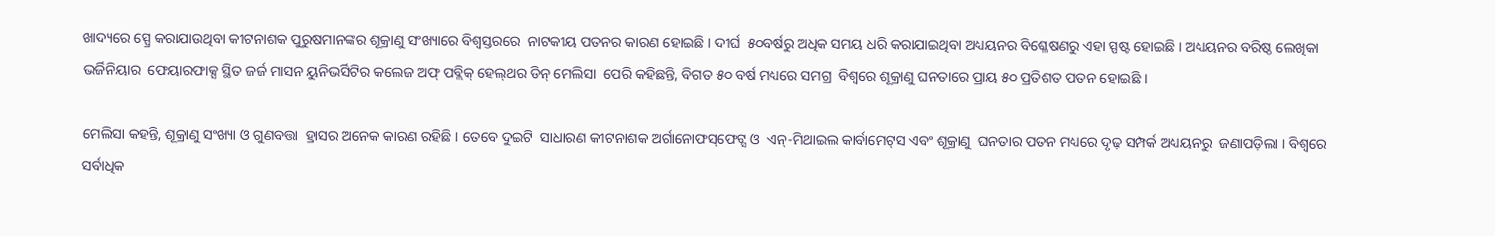ଖାଦ୍ୟରେ ସ୍ପ୍ରେ କରାଯାଉଥିବା କୀଟନାଶକ ପୁରୁଷମାନଙ୍କର ଶୂକ୍ରାଣୁ ସଂଖ୍ୟାରେ ବିଶ୍ୱସ୍ତରରେ  ନାଟକୀୟ ପତନର କାରଣ ହୋଇଛି । ଦୀର୍ଘ  ୫୦ବର୍ଷରୁ ଅଧିକ ସମୟ ଧରି କରାଯାଇଥିବା ଅଧ୍ୟୟନର ବିଶ୍ଳେଷଣରୁ ଏହା ସ୍ପଷ୍ଟ ହୋଇଛି । ଅଧ୍ୟୟନର ବରିଷ୍ଠ ଲେଖିକା ଭର୍ଜିନିୟାର  ଫେୟାରଫାକ୍ସ ସ୍ଥିତ ଜର୍ଜ ମାସନ ୟୁନିଭର୍ସିଟିର କଲେଜ ଅଫ୍‌ ପବ୍ଲିକ୍‌ ହେଲ୍‌ଥର ଡିନ୍‌ ମେଲିସା  ପେରି କହିଛନ୍ତି, ବିଗତ ୫୦ ବର୍ଷ ମଧ୍ୟରେ ସମଗ୍ର  ବିଶ୍ୱରେ ଶୂକ୍ରାଣୁ ଘନତାରେ ପ୍ରାୟ ୫୦ ପ୍ରତିଶତ ପତନ ହୋଇଛି ।

ମେଲିସା କହନ୍ତି, ଶୂକ୍ରାଣୁ ସଂଖ୍ୟା ଓ ଗୁଣବତ୍ତା  ହ୍ରାସର ଅନେକ କାରଣ ରହିଛି । ତେବେ ଦୁଇଟି  ସାଧାରଣ କୀଟନାଶକ ଅର୍ଗାନୋଫସ୍‌ଫେଟ୍ସ ଓ  ଏନ୍‌-ମିଥାଇଲ କାର୍ବାମେଟ୍‌ସ ଏବଂ ଶୂକ୍ରାଣୁ  ଘନତାର ପତନ ମଧ୍ୟରେ ଦୃଢ଼ ସମ୍ପର୍କ ଅଧ୍ୟୟନରୁ  ଜଣାପଡ଼ିଲା । ବିଶ୍ୱରେ ସର୍ବାଧିକ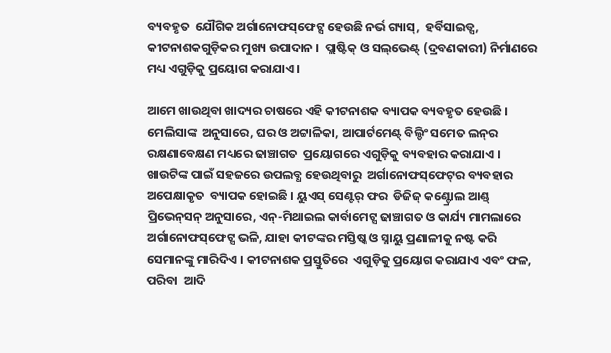ବ୍ୟବହୃତ  ଯୌଗିକ ଅର୍ଗାନୋଫସ୍‌ଫେଟ୍ସ ହେଉଛି ନର୍ଭ ଗ୍ୟାସ୍‌,  ହର୍ବିସାଇଡ୍ସ, କୀଟନାଶକଗୁଡ଼ିକର ମୁଖ୍ୟ ଉପାଦାନ ।  ପ୍ଲାଷ୍ଟିକ୍‌ ଓ ସଲ୍‌ଭେଣ୍ଟ୍‌ (ଦ୍ରବଣକାରୀ) ନିର୍ମାଣରେ  ମଧ୍ୟ ଏଗୁଡ଼ିକୁ ପ୍ରୟୋଗ କରାଯାଏ ।

ଆମେ ଖାଉଥିବା ଖାଦ୍ୟର ଚାଷରେ ଏହି କୀଟନାଶକ ବ୍ୟାପକ ବ୍ୟବହୃତ ହେଉଛି । ମେଲିସାଙ୍କ  ଅନୁସାରେ, ଘର ଓ ଅଟ୍ଟାଳିକା, ଆପାର୍ଟମେଣ୍ଟ୍‌ ବିଲ୍ଡିଂ ସମେତ ଲନ୍‌ର ରକ୍ଷଣାବେକ୍ଷଣ ମଧ୍ୟରେ ଢାଞ୍ଚାଗତ  ପ୍ରୟୋଗରେ ଏଗୁଡ଼ିକୁ ବ୍ୟବହାର କରାଯାଏ । ଖାଉଟିଙ୍କ ପାଇଁ ସହଜରେ ଉପଲବ୍ଧ ହେଉଥିବାରୁ  ଅର୍ଗାନୋଫସ୍‌ଫେଟ୍‌ର ବ୍ୟବହାର ଅପେକ୍ଷାକୃତ  ବ୍ୟାପକ ହୋଇଛି । ୟୁଏସ୍‌ ସେଣ୍ଟର୍‌ ଫର  ଡିଜିଜ୍‌ କଣ୍ଟ୍ରୋଲ ଆଣ୍ଡ୍‌ ପ୍ରିଭେନ୍‌ସନ୍‌ ଅନୁସାରେ, ଏନ୍‌-ମିଥାଇଲ କାର୍ବାମେଟ୍ସ ଢାଞ୍ଚାଗତ ଓ କାର୍ଯ୍ୟ ମାମଲାରେ ଅର୍ଗାନୋଫସ୍‌ଫେଟ୍ସ ଭଳି, ଯାହା କୀଟଙ୍କର ମସ୍ତିଷ୍କ ଓ ସ୍ନାୟୁ ପ୍ରଣାଳୀକୁ ନଷ୍ଟ କରି ସେମାନଙ୍କୁ ମାରିଦିଏ । କୀଟନାଶକ ପ୍ରସ୍ତୁତିରେ  ଏଗୁଡ଼ିକୁ ପ୍ରୟୋଗ କରାଯାଏ ଏବଂ ଫଳ, ପରିବା  ଆଦି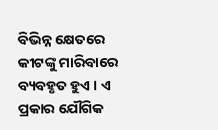ବିଭିନ୍ନ କ୍ଷେତରେ କୀଟଙ୍କୁ ମାରିବାରେ  ବ୍ୟବହୃତ ହୁଏ । ଏ ପ୍ରକାର ଯୌଗିକ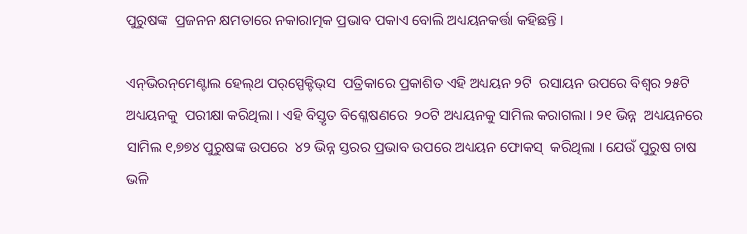ପୁରୁଷଙ୍କ  ପ୍ରଜନନ କ୍ଷମତାରେ ନକାରାତ୍ମକ ପ୍ରଭାବ ପକାଏ ବୋଲି ଅଧ୍ୟୟନକର୍ତ୍ତା କହିଛନ୍ତି ।

ଏନ୍‌ଭିରନ୍‌ମେଣ୍ଟାଲ ହେଲ୍‌ଥ ପର୍‌ସ୍ପେକ୍ଟିଭ୍‌ସ  ପତ୍ରିକାରେ ପ୍ରକାଶିତ ଏହି ଅଧ୍ୟୟନ ୨ଟି  ରସାୟନ ଉପରେ ବିଶ୍ୱର ୨୫ଟି ଅଧ୍ୟୟନକୁ  ପରୀକ୍ଷା କରିଥିଲା । ଏହି ବିସ୍ତୃତ ବିଶ୍ଳେଷଣରେ  ୨୦ଟି ଅଧ୍ୟୟନକୁ ସାମିଲ କରାଗଲା । ୨୧ ଭିନ୍ନ  ଅଧ୍ୟୟନରେ ସାମିଲ ୧,୭୭୪ ପୁରୁଷଙ୍କ ଉପରେ  ୪୨ ଭିନ୍ନ ସ୍ତରର ପ୍ରଭାବ ଉପରେ ଅଧ୍ୟୟନ ଫୋକସ୍‌  କରିଥିଲା । ଯେଉଁ ପୁରୁଷ ଚାଷ ଭଳି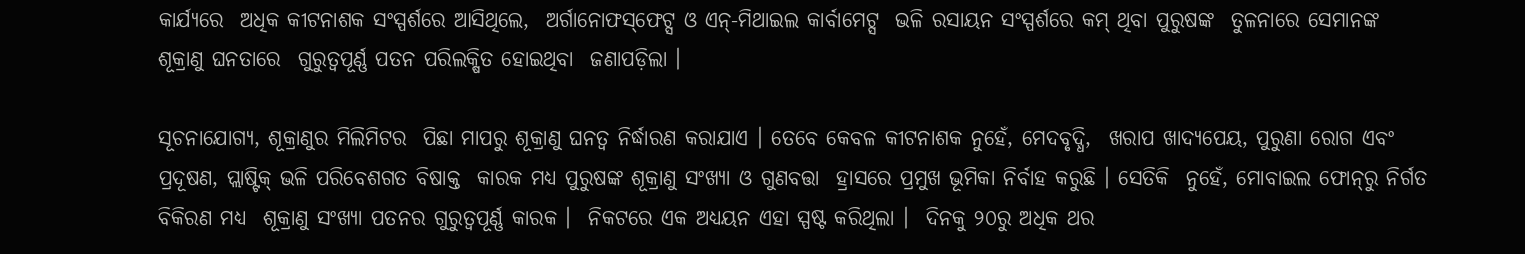କାର୍ଯ୍ୟରେ  ଅଧିକ କୀଟନାଶକ ସଂସ୍ପର୍ଶରେ ଆସିଥିଲେ,  ଅର୍ଗାନୋଫସ୍‌ଫେଟ୍ସ ଓ ଏନ୍‌-ମିଥାଇଲ କାର୍ବାମେଟ୍ସ  ଭଳି ରସାୟନ ସଂସ୍ପର୍ଶରେ କମ୍‌ ଥିବା ପୁରୁଷଙ୍କ  ତୁଳନାରେ ସେମାନଙ୍କ ଶୂକ୍ରାଣୁ ଘନତାରେ  ଗୁରୁତ୍ୱପୂର୍ଣ୍ଣ ପତନ ପରିଲକ୍ଷିତ ହୋଇଥିବା  ଜଣାପଡ଼ିଲା ।

ସୂଚନାଯୋଗ୍ୟ, ଶୂକ୍ରାଣୁର ମିଲିମିଟର  ପିଛା ମାପରୁ ଶୂକ୍ରାଣୁ ଘନତ୍ୱ ନିର୍ଦ୍ଧାରଣ କରାଯାଏ । ତେବେ କେବଳ କୀଟନାଶକ ନୁହେଁ, ମେଦବୃଦ୍ଧି,  ଖରାପ ଖାଦ୍ୟପେୟ, ପୁରୁଣା ରୋଗ ଏବଂ  ପ୍ରଦୂଷଣ, ପ୍ଲାଷ୍ଟିକ୍‌ ଭଳି ପରିବେଶଗତ ବିଷାକ୍ତ  କାରକ ମଧ୍ୟ ପୁରୁଷଙ୍କ ଶୂକ୍ରାଣୁ ସଂଖ୍ୟା ଓ ଗୁଣବତ୍ତା  ହ୍ରାସରେ ପ୍ରମୁଖ ଭୂମିକା ନିର୍ବାହ କରୁଛି । ସେତିକି  ନୁହେଁ, ମୋବାଇଲ ଫୋନ୍‌ରୁ ନିର୍ଗତ ବିକିରଣ ମଧ୍ୟ  ଶୂକ୍ରାଣୁ ସଂଖ୍ୟା ପତନର ଗୁରୁତ୍ୱପୂର୍ଣ୍ଣ କାରକ ।  ନିକଟରେ ଏକ ଅଧ୍ୟୟନ ଏହା ସ୍ପଷ୍ଟ କରିଥିଲା ।  ଦିନକୁ ୨୦ରୁ ଅଧିକ ଥର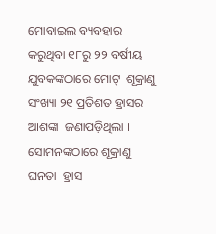ମୋବାଇଲ ବ୍ୟବହାର  କରୁଥିବା ୧୮ରୁ ୨୨ ବର୍ଷୀୟ ଯୁବକଙ୍କଠାରେ ମୋଟ୍‌  ଶୂକ୍ରାଣୁ ସଂଖ୍ୟା ୨୧ ପ୍ରତିଶତ ହ୍ରାସର ଆଶଙ୍କା  ଜଣାପଡ଼ିଥିଲା । ସୋମନଙ୍କଠାରେ ଶୂକ୍ରାଣୁ ଘନତା  ହ୍ରାସ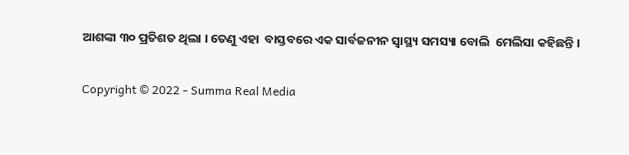ଆଶଙ୍କା ୩୦ ପ୍ରତିଶତ ଥିଲା । ତେଣୁ ଏହା  ବାସ୍ତବରେ ଏକ ସାର୍ବଜନୀନ ସ୍ୱାସ୍ଥ୍ୟ ସମସ୍ୟା ବୋଲି  ମେଲିସା କହିଛନ୍ତି ।

Copyright © 2022 - Summa Real Media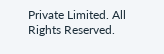Private Limited. All Rights Reserved.